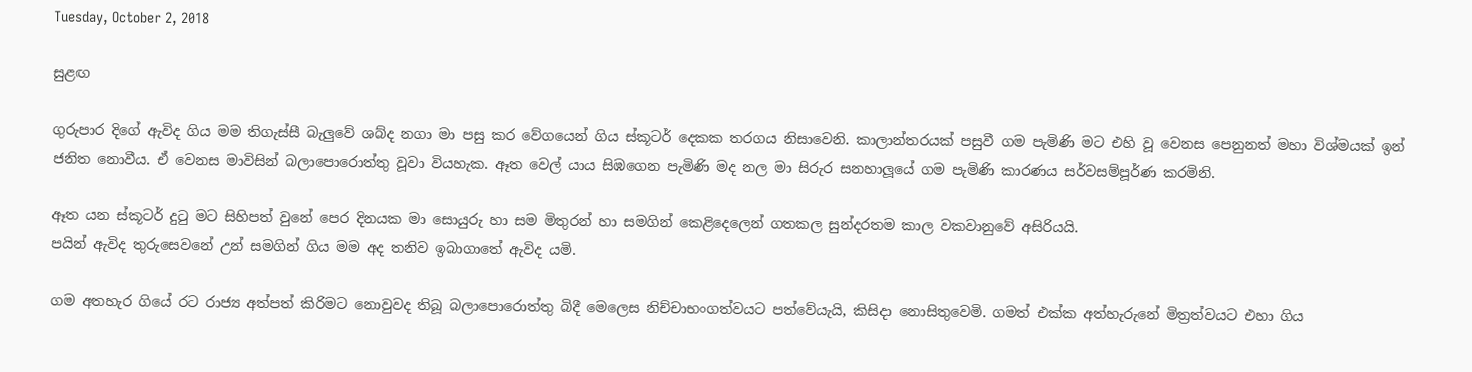Tuesday, October 2, 2018

සුළඟ

ගුරුපාර දිගේ ඇවිද ගිය මම තිගැස්සී බැලුවේ ශබ්ද නගා මා පසු කර වේගයෙන් ගිය ස්කූටර් දෙකක තරගය නිසාවෙනි. කාලාන්තරයක් පසුවී ගම පැමිණි මට එහි වූ වෙනස පෙනුනත් මහා විශ්මයක් ඉන් ජනිත නොවීය. ඒ වෙනස මාවිසින් බලාපොරොත්තු වූවා වියහැක. ඈත වෙල්‍ යාය සිඹගෙන පැමිණි මද නල මා සිරුර සනහාලූයේ ගම පැමිණි කාරණය සර්වසම්පූර්ණ කරමිනි.

ඈත යන ස්කූටර් දුටු මට සිහිපත් වුනේ පෙර දිනයක මා සොයුරු හා සම මිතුරන් හා සමගින් කෙළිදෙලෙන් ගතකල සුන්දරතම කාල වකවානුවේ අසිරියයි.
පයින් ඇවිද තුරුසෙවනේ උන් සමගින් ගිය මම අද තනිව ඉබාගාතේ ඇවිද යමි.

ගම අතහැර ගියේ රට රාජ්‍ය අත්පත් කිරිමට නොවුවද තිබූ බලාපොරොත්තු බිදී මෙලෙස නිච්චාභංගත්වයට පත්වේයැයි, කිසිදා නොසිතුවෙමි. ගමත් එක්ක අත්හැරුනේ මිත්‍රත්වයට එහා ගිය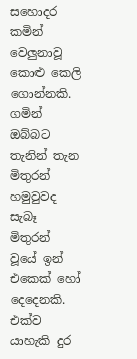සහොදර කමින් වෙලුනාවූ කොළු කෙලි ගොන්නකි.
ගමින් ඔබ්බට තැනින් තැන මිතුරන් හමුවුවද සැබෑ මිතුරන් වූයේ ඉන් එකෙක් හෝ දෙදෙනකි. එක්ව යාහැකි දුර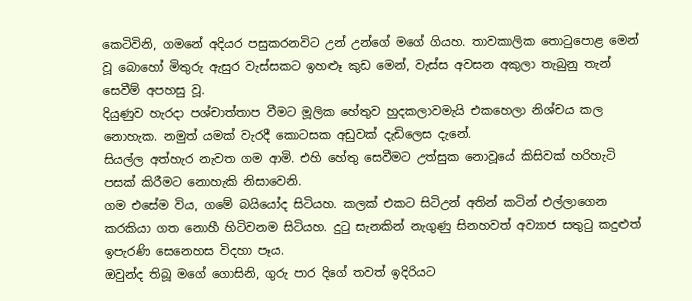කෙටිවිනි, ගමනේ අදියර පසුකරනවිට උන් උන්ගේ මගේ ගියහ. තාවකාලික තොටුපොළ මෙන් වූ බොහෝ මිතුරු ඇසුර වැස්සකට ඉහළූ කුඩ මෙන්, වැස්ස අවසන අකුලා තැබුනු තැන් සෙවීම් අපහසු වූ.
දියුණුව හැරදා පශ්චාත්තාප වීමට මූලික හේතුව හුදකලාවමැයි එකහෙලා නිශ්චය කල නොහැක. නමුත් යමක් වැරදී කොටසක අඩුවක් දැඩිලෙස දැනේ.
සියල්ල අත්හැර නැවත ගම ආමි. එහි හේතු සෙවීමට උත්සුක නොවූයේ කිසිවක් හරිහැටි පසක් කිරීමට නොහැකි නිසාවෙනි.
ගම එසේම විය, ගමේ බයියෝද සිටියහ. කලක් එකට සිටිඋන් අතින් කටින් එල්ලාගෙන කරකියා ගත නොහී හිටිවනම සිටියහ. දුටු සැනකින් නැගුණු සිනහවත් අව්‍යාජ සතුටු කදුළුත් ඉපැරණි සෙනෙහස විදහා පෑය.
ඔවුන්ද තිබූ මගේ ගොසිනි, ගුරු පාර දිගේ තවත් ඉදිරියට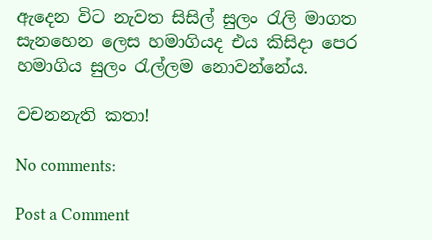ඇදෙන විට නැවත සිසිල් සුලං රැලි මාගත සැනහෙන ලෙස හමාගියද එය කිසිදා පෙර හමාගිය සුලං රැල්ලම නොවන්නේය.

වචනනැති කතා!

No comments:

Post a Comment